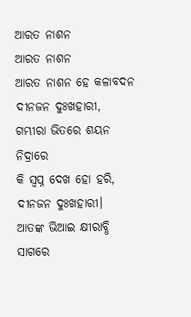ଆରତ ନାଶନ
ଆରତ ନାଶନ
ଆରତ ନାଶନ ହେ କଳାବଦନ
ଦୀନଜନ ଦୁଃଖହାରୀ,
ଗମ୍ଭୀରା ଭିତରେ ଶୟନ ନିଦ୍ରାରେ
କି ସ୍ଵପ୍ନ ଦେଖ ହୋ ହରି,
ଦୀନଜନ ଦୁଃଖହାରୀ।
ଆତଙ୍କ ଭିଆଇ କ୍ଷୀରାବ୍ଧି ସାଗରେ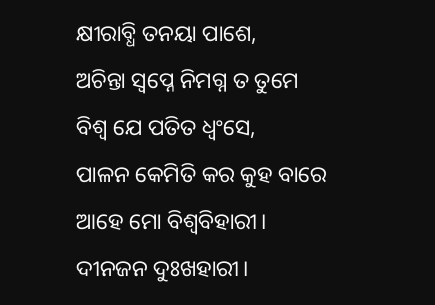କ୍ଷୀରାବ୍ଧି ତନୟା ପାଶେ,
ଅଚିନ୍ତା ସ୍ଵପ୍ନେ ନିମଗ୍ନ ତ ତୁମେ
ବିଶ୍ଵ ଯେ ପତିତ ଧ୍ଵଂସେ,
ପାଳନ କେମିତି କର କୁହ ବାରେ
ଆହେ ମୋ ବିଶ୍ଵବିହାରୀ।
ଦୀନଜନ ଦୁଃଖହାରୀ।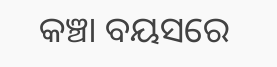କଞ୍ଚା ବୟସରେ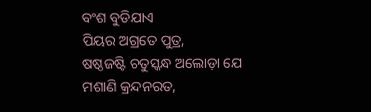ବଂଶ ବୁଡିଯାଏ
ପିୟର ଅଗ୍ରତେ ପୁତ୍ର,
ଷଷ୍ଠଜଷ୍ଟି ଚତୁସ୍କନ୍ଧ ଅଲୋଡ଼ା ଯେ
ମଶାଣି କ୍ରନ୍ଦନରତ,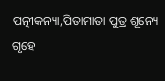ପତ୍ନୀକନ୍ୟା,ପିତାମାତା ପୁତ୍ର ଶୂନ୍ୟେ
ଗୃହେ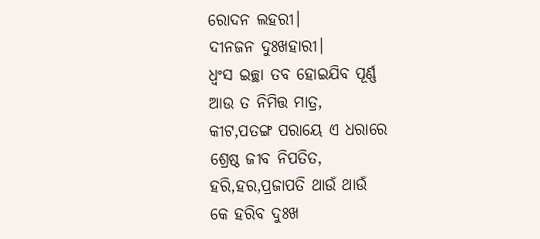ରୋଦନ ଲହରୀ।
ଦୀନଜନ ଦୁଃଖହାରୀ।
ଧ୍ଵଂସ ଇଚ୍ଛା ତବ ହୋଇଯିବ ପୂର୍ଣ୍ଣ
ଆଉ ତ ନିମିତ୍ତ ମାତ୍ର,
କୀଟ,ପତଙ୍ଗ ପରାୟେ ଏ ଧରାରେ
ଶ୍ରେଷ୍ଠ ଜୀବ ନିପତିତ,
ହରି,ହର,ପ୍ରଜାପତି ଥାଉଁ ଥାଉଁ
କେ ହରିବ ଦୁଃଖ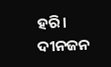ହରି।
ଦୀନଜନ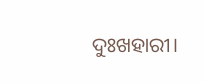ଦୁଃଖହାରୀ।